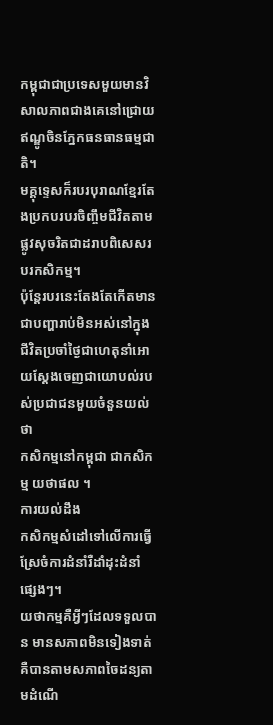កម្ពុជាជាប្រទេសមួយមានវិសាលភាពជាងគេនៅជ្រោយឥណ្ឌូចិនភ្នែកធនធានធម្មជាតិ។
មគ្គុទេ្ទសក៏របរបុរាណខ្មែរតែងប្រកបរបរចិញ្ចឹមជីវិតតាមផ្លូវសុចរិតជាដរាបពិសេសរបរកសិកម្ម។
ប៉ុន្តែរបរនេះតែងតែកើតមានជាបញ្ហារាប់មិនអស់នៅក្នុងជីវិតប្រចាំថ្ងៃជាហេតុនាំអោយស្ដែងចេញជាយោបល់របស់ប្រជាជនមួយចំនួនយល់ថា
កសិកម្មនៅកម្ពុជា ជាកសិកម្ម យថាផល ។
ការយល់ដឹង
កសិកម្មសំដៅទៅលើការធ្វើស្រែចំការដំនាំរឺដាំដុះដំនាំផ្សេងៗ។
យថាកម្មគឺអ្វីៗដែលទទួលបាន មានសភាពមិនទៀងទាត់គឺបានតាមសភាពចៃដន្យតាមដំណើ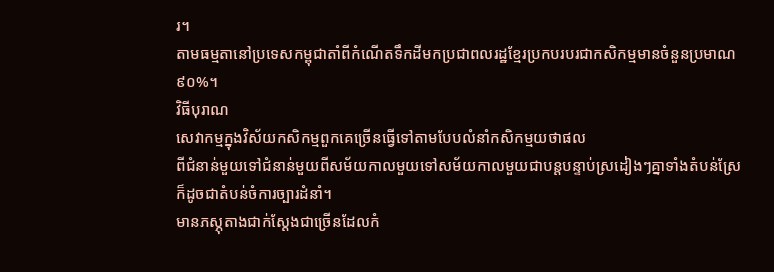រ។
តាមធម្មតានៅប្រទេសកម្ពុជាតាំពីកំណើតទឹកដីមកប្រជាពលរដ្ឋខ្មែរប្រកបរបរជាកសិកម្មមានចំនួនប្រមាណ៩០%។
វិធីបុរាណ
សេវាកម្មក្នុងវិស័យកសិកម្មពួកគេច្រើនធ្វើទៅតាមបែបលំនាំកសិកម្មយថាផល
ពីជំនាន់មួយទៅជំនាន់មួយពីសម័យកាលមួយទៅសម័យកាលមួយជាបន្តបន្ទាប់ស្រដៀងៗគ្នាទាំងតំបន់ស្រែក៏ដូចជាតំបន់ចំការច្បារដំនាំ។
មានភស្ភុតាងជាក់ស្ដែងជាច្រើនដែលកំ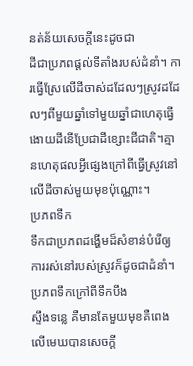នត់ន័យសេចក្ដីនេះដូចជា
ដីជាប្រភពផ្ដល់ទីតាំងរបស់ដំនាំ។ ការធ្វើស្រែលើដីចាស់ដដែលៗស្រូវដដែលៗពីមួយឆ្នាំទៅមួយឆ្នាំជាហេតុធ្វើងោយដីនើប្រែជាដីខ្សោះជីជាតិ។គ្មានហេតុផលអ្វីផ្សេងក្រៅពីធ្វើស្រូវនៅលើដីចាស់មួយមុខប៉ុណ្ណោះ។
ប្រភពទឹក
ទឹកជាប្រភពដង្ហើមដ៏សំខាន់បំរើឲ្យការរស់នៅរបស់ស្រូវក៏ដូចជាដំនាំ។ប្រភពទឹកក្រៅពីទឹកបឹង
ស្ទឹងទន្លេ គឺមានតែមួយមុខគឺពេងលើមេឃបានសេចក្ដី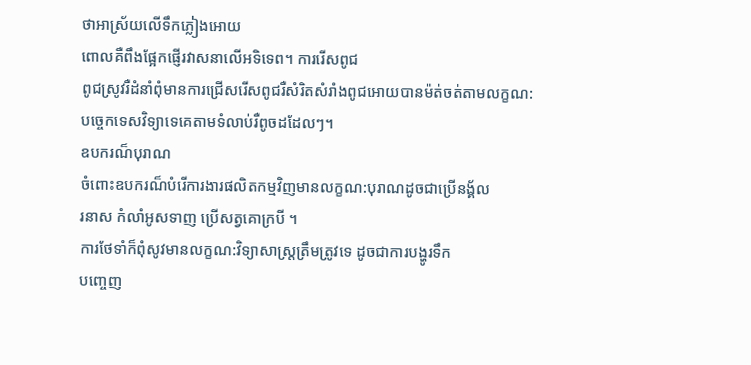ថាអាស្រ័យលើទឹកភ្លៀងអោយ
ពោលគឺពឹងផ្អែកផ្ញើរវាសនាលើអទិទេព។ ការរើសពូជ
ពូជស្រូវរឺដំនាំពុំមានការជ្រើសរើសពូជរឺសំរិតសំរាំងពូជអោយបានម៉ត់ចត់តាមលក្ខណ:បច្ចេកទេសវិទ្យាទេគេតាមទំលាប់រឺពូចដដែលៗ។
ឧបករណ៏បុរាណ
ចំពោះឧបករណ៏បំរើការងារផលិតកម្មវិញមានលក្ខណ:បុរាណដូចជាប្រើនង្គ័ល
រនាស កំលាំអូសទាញ ប្រើសត្វគោក្របី ។
ការថែទាំក៏ពុំសូវមានលក្ខណ:វិទ្យាសាស្រ្តត្រឹមត្រូវទេ ដូចជាការបង្ហូរទឹក
បញ្ចេញ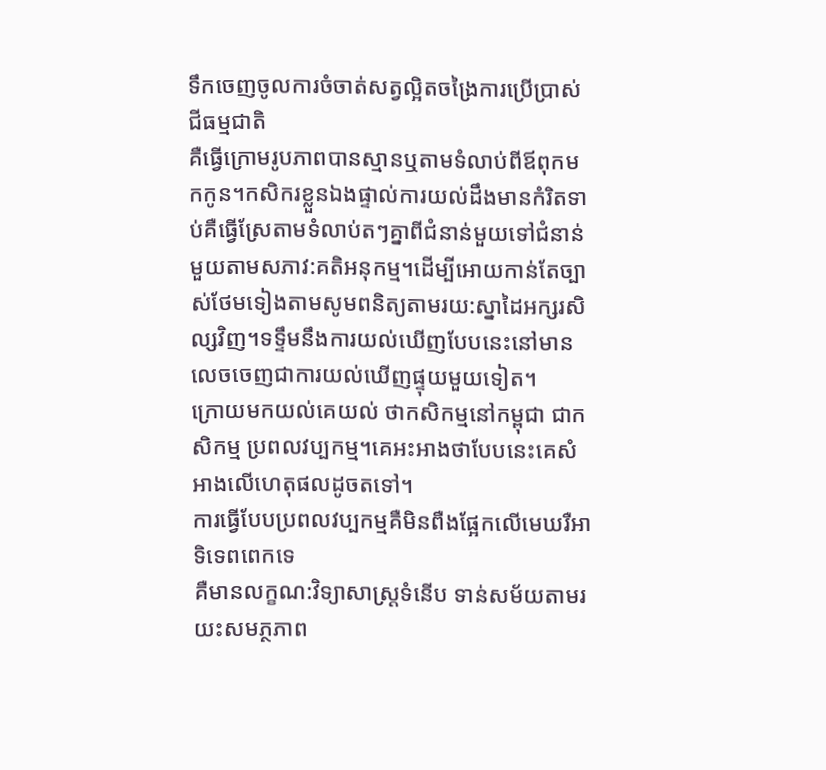ទឹកចេញចូលការចំចាត់សត្វល្អិតចង្រៃការប្រើប្រាស់ជីធម្មជាតិ
គឺធ្វើក្រោមរូបភាពបានស្មានឬតាមទំលាប់ពីឪពុកមកកូន។កសិករខ្លួនឯងផ្ទាល់ការយល់ដឹងមានកំរិតទាប់គឺធ្វើស្រែតាមទំលាប់តៗគ្នាពីជំនាន់មួយទៅជំនាន់មួយតាមសភាវ:គតិអនុកម្ម។ដើម្បីអោយកាន់តែច្បាស់ថែមទៀងតាមសូមពនិត្យតាមរយ:ស្នាដៃអក្សរសិល្សវិញ។ទទឹ្ទមនឹងការយល់ឃើញបែបនេះនៅមានលេចចេញជាការយល់ឃើញផ្ទុយមួយទៀត។
ក្រោយមកយល់គេយល់ ថាកសិកម្មនៅកម្ពុជា ជាកសិកម្ម ប្រពលវប្បកម្ម។គេអះអាងថាបែបនេះគេសំអាងលើហេតុផលដូចតទៅ។
ការធ្វើបែបប្រពលវប្បកម្មគឺមិនពឺងផ្អែកលើមេឃរឺអាទិទេពពេកទេ
គឺមានលក្ខណ:វិទ្យាសាស្រ្តទំនើប ទាន់សម័យតាមរយះសមភ្ថភាព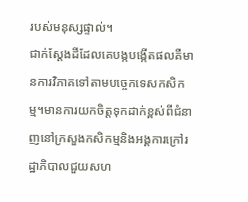របស់មនុស្សផ្ទាល់។
ជាក់ស្ដែងដីដែលគេបង្កបង្កើតផលគឺមានការវិភាគទៅតាមបច្ចេកទេសកសិកម្ម។មានការយកចិត្តទុកដាក់ខ្ពស់ពីជំនាញនៅក្រសួងកសិកម្មនិងអង្គការក្រៅរដ្ឋាភិបាលជួយសហ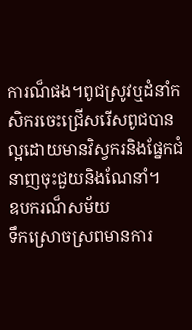ការណ៏ផង។ពូជស្រូវឬដំនាំកសិករចេះជ្រើសរើសពូជបានល្អដោយមានវិស្វករនិងផ្នែកជំនាញចុះជួយនិងណែនាំ។
ឧបករណ៏សម័យ
ទឹកស្រោចស្រពមានការ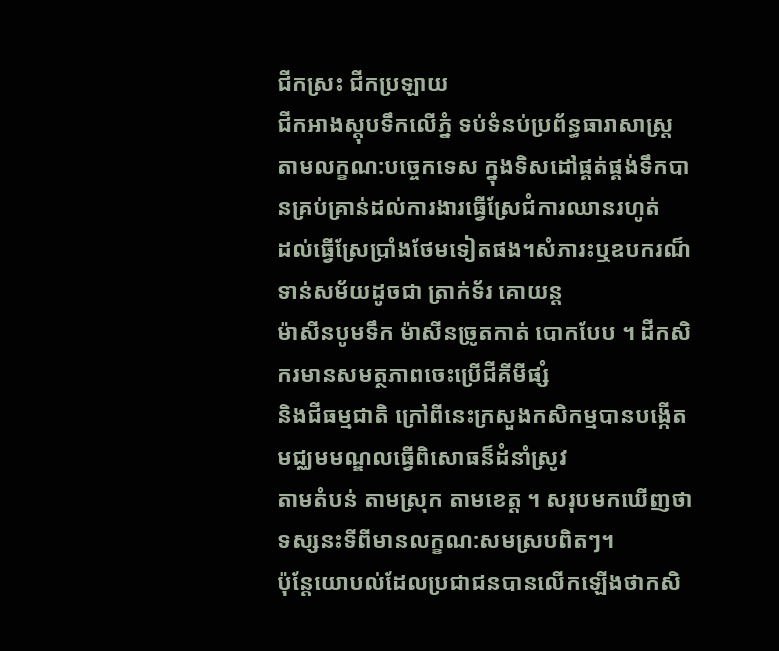ជីកស្រះ ជីកប្រឡាយ
ជីកអាងស្តុបទឹកលើភ្នំ ទប់ទំនប់ប្រព័ន្ធធារាសាស្រ្ត តាមលក្ខណ:បច្ចេកទេស ក្នុងទិសដៅផ្គត់ផ្គង់ទឹកបានគ្រប់គ្រាន់ដល់ការងារធ្វើស្រែជំការឈានរហូត់
ដល់ធ្វើស្រែប្រាំងថែមទៀតផង។សំភារះឬឧបករណ៏ទាន់សម័យដូចជា ត្រាក់ទ័រ គោយន្ត
ម៉ាសីនបូមទឹក ម៉ាសីនច្រូតកាត់ បោកបែប ។ ដីកសិករមានសមត្ថភាពចេះប្រើជីគីមីផ្សំ
និងជីធម្មជាតិ ក្រៅពីនេះក្រសួងកសិកម្មបានបង្កើតមជ្ឈមមណ្ឌលធ្វើពិសោធន៏ដំនាំស្រូវ
តាមតំបន់ តាមស្រុក តាមខេត្ត ។ សរុបមកឃើញថាទស្សនះទីពីមានលក្ខណ:សមស្របពិតៗ។
ប៉ុន្តែយោបល់ដែលប្រជាជនបានលើកឡើងថាកសិ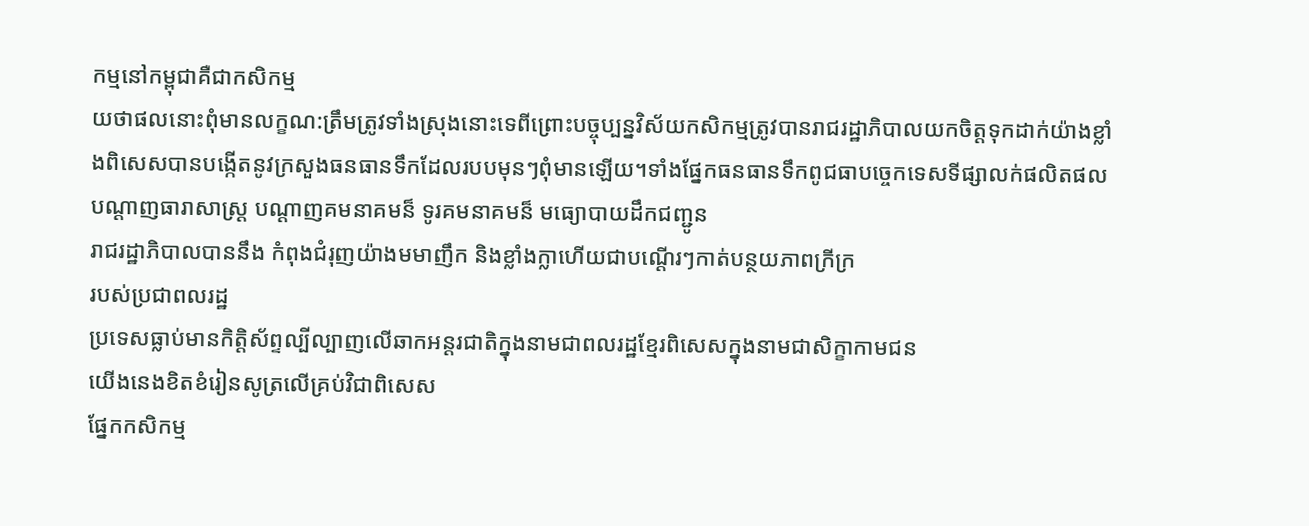កម្មនៅកម្ពុជាគឺជាកសិកម្ម
យថាផលនោះពុំមានលក្ខណ:ត្រឹមត្រូវទាំងស្រុងនោះទេពីព្រោះបច្ចុប្បន្នវិស័យកសិកម្មត្រូវបានរាជរដ្ឋាភិបាលយកចិត្តទុកដាក់យ៉ាងខ្លាំងពិសេសបានបង្កើតនូវក្រសួងធនធានទឹកដែលរបបមុនៗពុំមានឡើយ។ទាំងផ្នែកធនធានទឹកពូជធាបច្ចេកទេសទីផ្សាលក់ផលិតផល
បណ្ដាញធារាសាស្រ្ដ បណ្តាញគមនាគមន៏ ទូរគមនាគមន៏ មធ្យោបាយដឹកជញ្ជូន
រាជរដ្ឋាភិបាលបាននឹង កំពុងជំរុញយ៉ាងមមាញឹក និងខ្លាំងក្លាហើយជាបណ្ដើរៗកាត់បន្ថយភាពក្រីក្រ
របស់ប្រជាពលរដ្ឋ
ប្រទេសធ្លាប់មានកិតិ្តស័ព្ទល្បីល្បាញលើឆាកអន្តរជាតិក្នុងនាមជាពលរដ្ឋខ្មែរពិសេសក្នុងនាមជាសិក្ខាកាមជន
យើងនេងខិតខំរៀនសូត្រលើគ្រប់វិជាពិសេស
ផ្នែកកសិកម្ម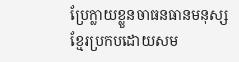ប្រែក្លាយខ្លួនចាធនធានមនុស្សខ្មែរប្រកបដោយសម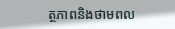ត្ថភាពនិងថាមពល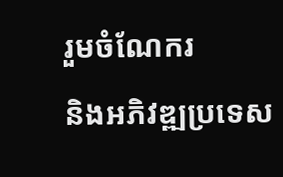រួមចំណែករ
និងអភិវឌ្ឍប្រទេស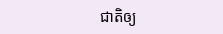ជាតិឲ្យ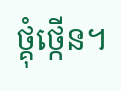ថ្គុំថ្កើន។